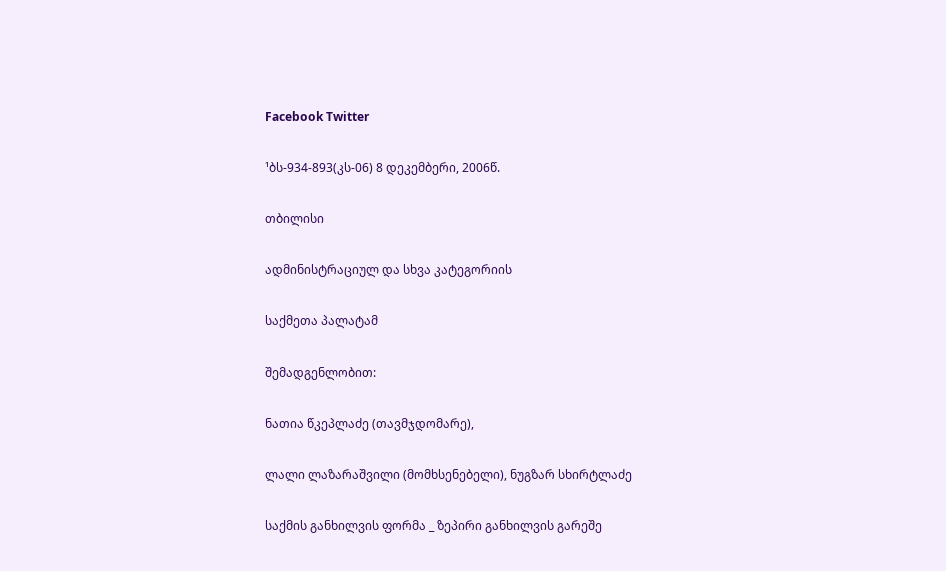Facebook Twitter

¹ბს-934-893(კს-06) 8 დეკემბერი, 2006წ.

თბილისი

ადმინისტრაციულ და სხვა კატეგორიის

საქმეთა პალატამ

შემადგენლობით:

ნათია წკეპლაძე (თავმჯდომარე),

ლალი ლაზარაშვილი (მომხსენებელი), ნუგზარ სხირტლაძე

საქმის განხილვის ფორმა _ ზეპირი განხილვის გარეშე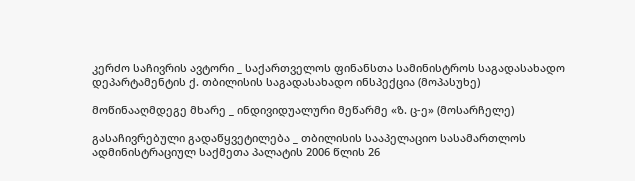კერძო საჩივრის ავტორი _ საქართველოს ფინანსთა სამინისტროს საგადასახადო დეპარტამენტის ქ. თბილისის საგადასახადო ინსპექცია (მოპასუხე)

მოწინააღმდეგე მხარე _ ინდივიდუალური მეწარმე «ზ. ც-ე» (მოსარჩელე)

გასაჩივრებული გადაწყვეტილება _ თბილისის სააპელაციო სასამართლოს ადმინისტრაციულ საქმეთა პალატის 2006 წლის 26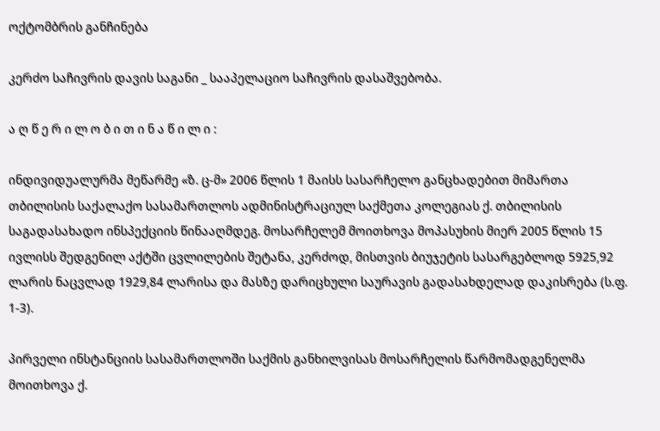ოქტომბრის განჩინება

კერძო საჩივრის დავის საგანი _ სააპელაციო საჩივრის დასაშვებობა.

ა ღ წ ე რ ი ლ ო ბ ი თ ი ნ ა წ ი ლ ი :

ინდივიდუალურმა მეწარმე «ზ. ც-მ» 2006 წლის 1 მაისს სასარჩელო განცხადებით მიმართა თბილისის საქალაქო სასამართლოს ადმინისტრაციულ საქმეთა კოლეგიას ქ. თბილისის საგადასახადო ინსპექციის წინააღმდეგ. მოსარჩელემ მოითხოვა მოპასუხის მიერ 2005 წლის 15 ივლისს შედგენილ აქტში ცვლილების შეტანა, კერძოდ, მისთვის ბიუჯეტის სასარგებლოდ 5925,92 ლარის ნაცვლად 1929,84 ლარისა და მასზე დარიცხული საურავის გადასახდელად დაკისრება (ს.ფ. 1-3).

პირველი ინსტანციის სასამართლოში საქმის განხილვისას მოსარჩელის წარმომადგენელმა მოითხოვა ქ.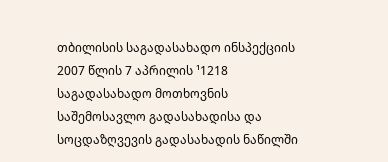თბილისის საგადასახადო ინსპექციის 2007 წლის 7 აპრილის ¹1218 საგადასახადო მოთხოვნის საშემოსავლო გადასახადისა და სოცდაზღვევის გადასახადის ნაწილში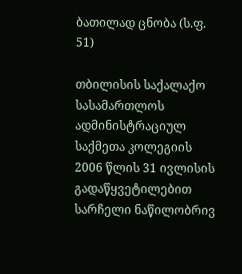ბათილად ცნობა (ს.ფ. 51)

თბილისის საქალაქო სასამართლოს ადმინისტრაციულ საქმეთა კოლეგიის 2006 წლის 31 ივლისის გადაწყვეტილებით სარჩელი ნაწილობრივ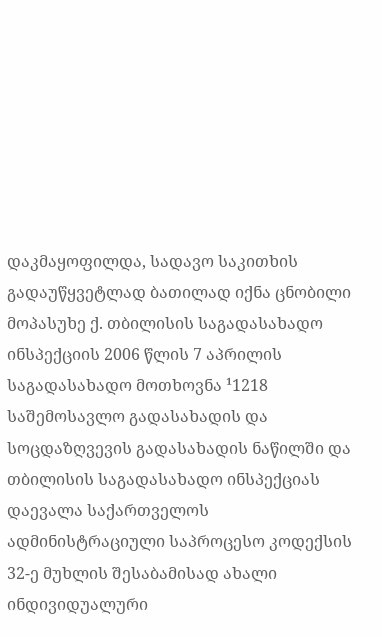დაკმაყოფილდა, სადავო საკითხის გადაუწყვეტლად ბათილად იქნა ცნობილი მოპასუხე ქ. თბილისის საგადასახადო ინსპექციის 2006 წლის 7 აპრილის საგადასახადო მოთხოვნა ¹1218 საშემოსავლო გადასახადის და სოცდაზღვევის გადასახადის ნაწილში და თბილისის საგადასახადო ინსპექციას დაევალა საქართველოს ადმინისტრაციული საპროცესო კოდექსის 32-ე მუხლის შესაბამისად ახალი ინდივიდუალური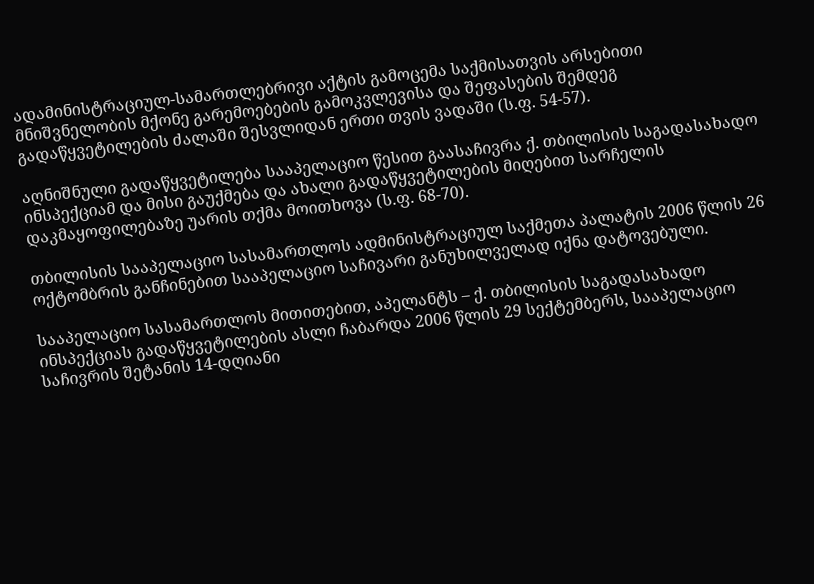ადამინისტრაციულ-სამართლებრივი აქტის გამოცემა საქმისათვის არსებითი მნიშვნელობის მქონე გარემოებების გამოკვლევისა და შეფასების შემდეგ გადაწყვეტილების ძალაში შესვლიდან ერთი თვის ვადაში (ს.ფ. 54-57).

აღნიშნული გადაწყვეტილება სააპელაციო წესით გაასაჩივრა ქ. თბილისის საგადასახადო ინსპექციამ და მისი გაუქმება და ახალი გადაწყვეტილების მიღებით სარჩელის დაკმაყოფილებაზე უარის თქმა მოითხოვა (ს.ფ. 68-70).

თბილისის სააპელაციო სასამართლოს ადმინისტრაციულ საქმეთა პალატის 2006 წლის 26 ოქტომბრის განჩინებით სააპელაციო საჩივარი განუხილველად იქნა დატოვებული.

სააპელაციო სასამართლოს მითითებით, აპელანტს – ქ. თბილისის საგადასახადო ინსპექციას გადაწყვეტილების ასლი ჩაბარდა 2006 წლის 29 სექტემბერს, სააპელაციო საჩივრის შეტანის 14-დღიანი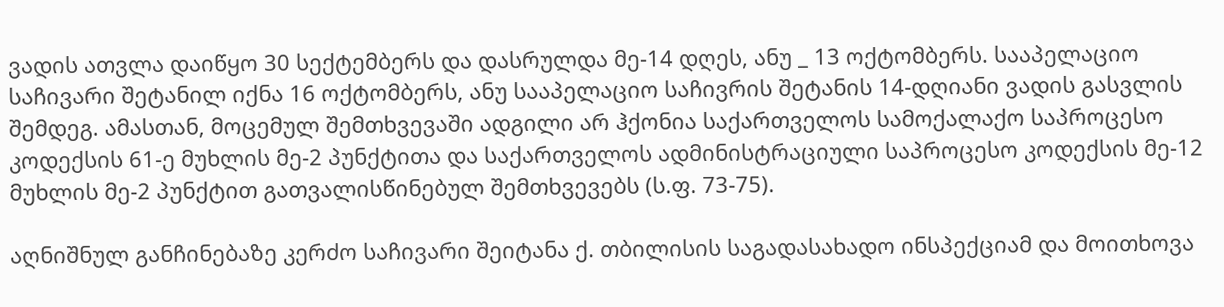ვადის ათვლა დაიწყო 30 სექტემბერს და დასრულდა მე-14 დღეს, ანუ _ 13 ოქტომბერს. სააპელაციო საჩივარი შეტანილ იქნა 16 ოქტომბერს, ანუ სააპელაციო საჩივრის შეტანის 14-დღიანი ვადის გასვლის შემდეგ. ამასთან, მოცემულ შემთხვევაში ადგილი არ ჰქონია საქართველოს სამოქალაქო საპროცესო კოდექსის 61-ე მუხლის მე-2 პუნქტითა და საქართველოს ადმინისტრაციული საპროცესო კოდექსის მე-12 მუხლის მე-2 პუნქტით გათვალისწინებულ შემთხვევებს (ს.ფ. 73-75).

აღნიშნულ განჩინებაზე კერძო საჩივარი შეიტანა ქ. თბილისის საგადასახადო ინსპექციამ და მოითხოვა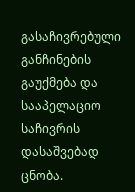გასაჩივრებული განჩინების გაუქმება და სააპელაციო საჩივრის დასაშვებად ცნობა.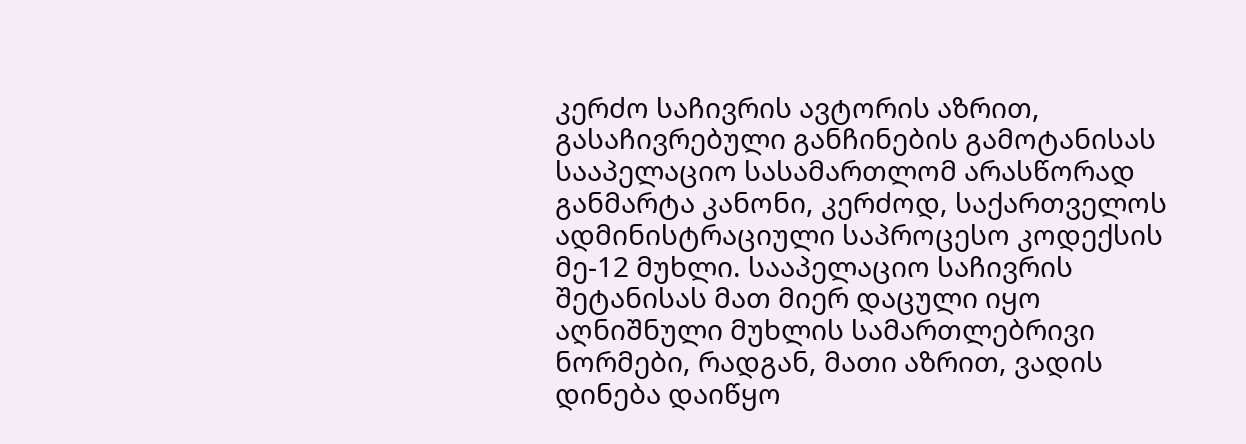კერძო საჩივრის ავტორის აზრით, გასაჩივრებული განჩინების გამოტანისას სააპელაციო სასამართლომ არასწორად განმარტა კანონი, კერძოდ, საქართველოს ადმინისტრაციული საპროცესო კოდექსის მე-12 მუხლი. სააპელაციო საჩივრის შეტანისას მათ მიერ დაცული იყო აღნიშნული მუხლის სამართლებრივი ნორმები, რადგან, მათი აზრით, ვადის დინება დაიწყო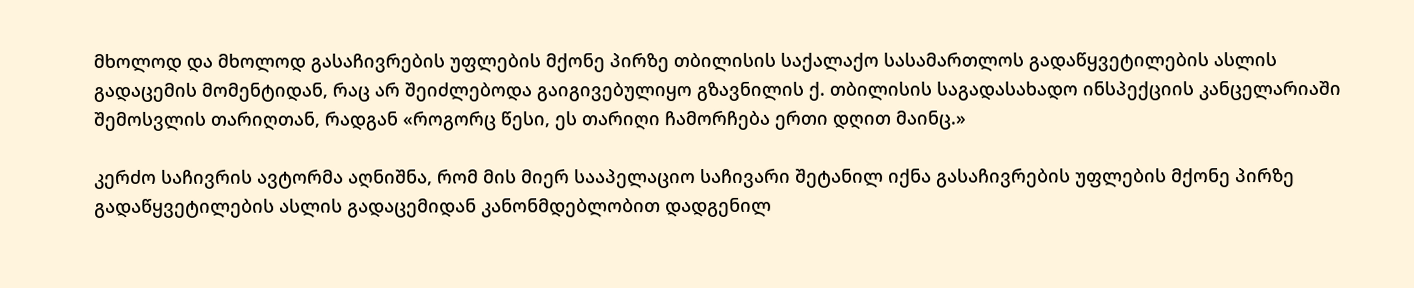მხოლოდ და მხოლოდ გასაჩივრების უფლების მქონე პირზე თბილისის საქალაქო სასამართლოს გადაწყვეტილების ასლის გადაცემის მომენტიდან, რაც არ შეიძლებოდა გაიგივებულიყო გზავნილის ქ. თბილისის საგადასახადო ინსპექციის კანცელარიაში შემოსვლის თარიღთან, რადგან «როგორც წესი, ეს თარიღი ჩამორჩება ერთი დღით მაინც.»

კერძო საჩივრის ავტორმა აღნიშნა, რომ მის მიერ სააპელაციო საჩივარი შეტანილ იქნა გასაჩივრების უფლების მქონე პირზე გადაწყვეტილების ასლის გადაცემიდან კანონმდებლობით დადგენილ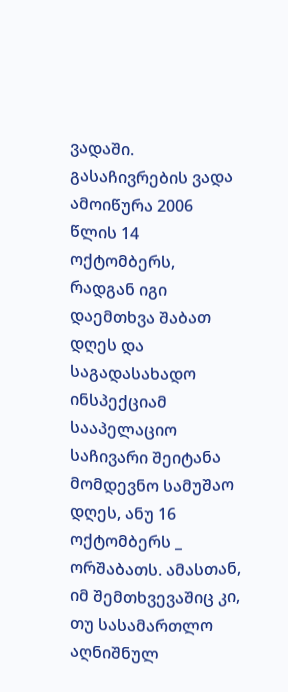ვადაში. გასაჩივრების ვადა ამოიწურა 2006 წლის 14 ოქტომბერს, რადგან იგი დაემთხვა შაბათ დღეს და საგადასახადო ინსპექციამ სააპელაციო საჩივარი შეიტანა მომდევნო სამუშაო დღეს, ანუ 16 ოქტომბერს _ ორშაბათს. ამასთან, იმ შემთხვევაშიც კი, თუ სასამართლო აღნიშნულ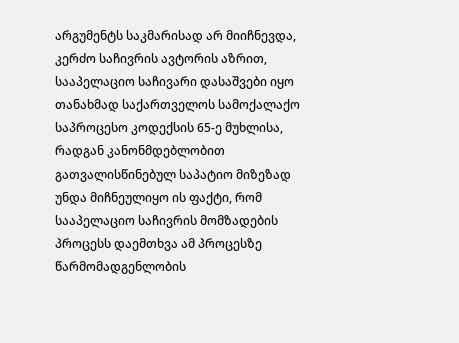არგუმენტს საკმარისად არ მიიჩნევდა, კერძო საჩივრის ავტორის აზრით, სააპელაციო საჩივარი დასაშვები იყო თანახმად საქართველოს სამოქალაქო საპროცესო კოდექსის 65-ე მუხლისა, რადგან კანონმდებლობით გათვალისწინებულ საპატიო მიზეზად უნდა მიჩნეულიყო ის ფაქტი, რომ სააპელაციო საჩივრის მომზადების პროცესს დაემთხვა ამ პროცესზე წარმომადგენლობის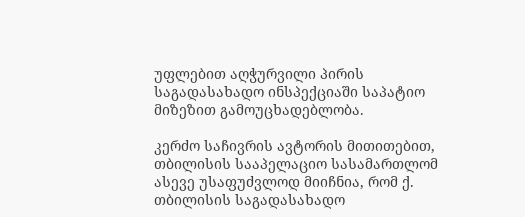უფლებით აღჭურვილი პირის საგადასახადო ინსპექციაში საპატიო მიზეზით გამოუცხადებლობა.

კერძო საჩივრის ავტორის მითითებით, თბილისის სააპელაციო სასამართლომ ასევე უსაფუძვლოდ მიიჩნია, რომ ქ. თბილისის საგადასახადო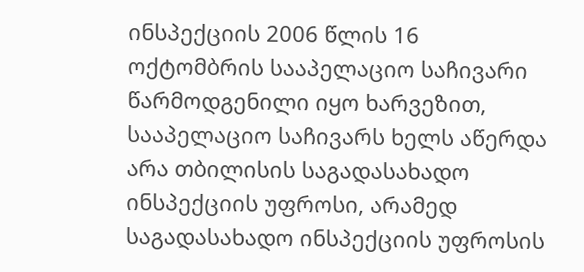ინსპექციის 2006 წლის 16 ოქტომბრის სააპელაციო საჩივარი წარმოდგენილი იყო ხარვეზით, სააპელაციო საჩივარს ხელს აწერდა არა თბილისის საგადასახადო ინსპექციის უფროსი, არამედ საგადასახადო ინსპექციის უფროსის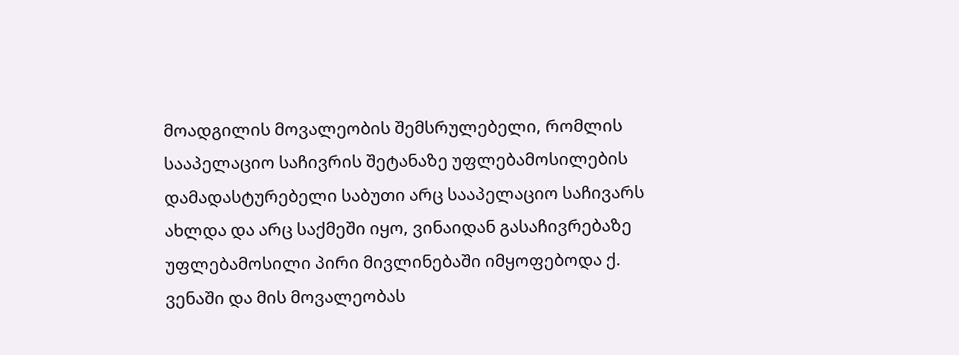მოადგილის მოვალეობის შემსრულებელი, რომლის სააპელაციო საჩივრის შეტანაზე უფლებამოსილების დამადასტურებელი საბუთი არც სააპელაციო საჩივარს ახლდა და არც საქმეში იყო, ვინაიდან გასაჩივრებაზე უფლებამოსილი პირი მივლინებაში იმყოფებოდა ქ. ვენაში და მის მოვალეობას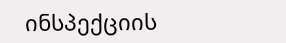ინსპექციის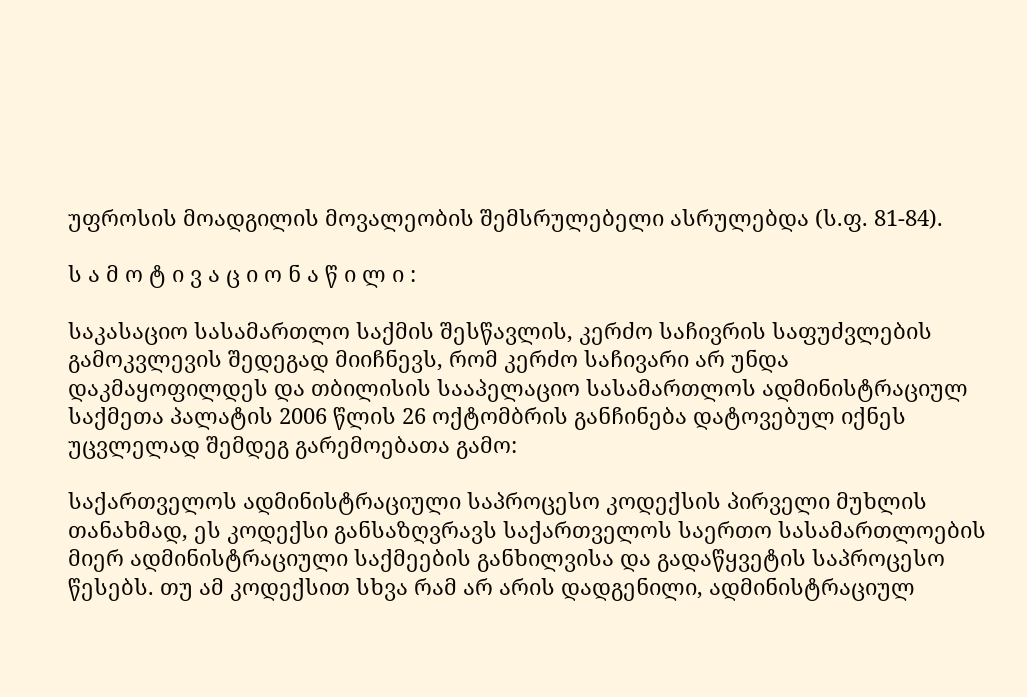უფროსის მოადგილის მოვალეობის შემსრულებელი ასრულებდა (ს.ფ. 81-84).

ს ა მ ო ტ ი ვ ა ც ი ო ნ ა წ ი ლ ი :

საკასაციო სასამართლო საქმის შესწავლის, კერძო საჩივრის საფუძვლების გამოკვლევის შედეგად მიიჩნევს, რომ კერძო საჩივარი არ უნდა დაკმაყოფილდეს და თბილისის სააპელაციო სასამართლოს ადმინისტრაციულ საქმეთა პალატის 2006 წლის 26 ოქტომბრის განჩინება დატოვებულ იქნეს უცვლელად შემდეგ გარემოებათა გამო:

საქართველოს ადმინისტრაციული საპროცესო კოდექსის პირველი მუხლის თანახმად, ეს კოდექსი განსაზღვრავს საქართველოს საერთო სასამართლოების მიერ ადმინისტრაციული საქმეების განხილვისა და გადაწყვეტის საპროცესო წესებს. თუ ამ კოდექსით სხვა რამ არ არის დადგენილი, ადმინისტრაციულ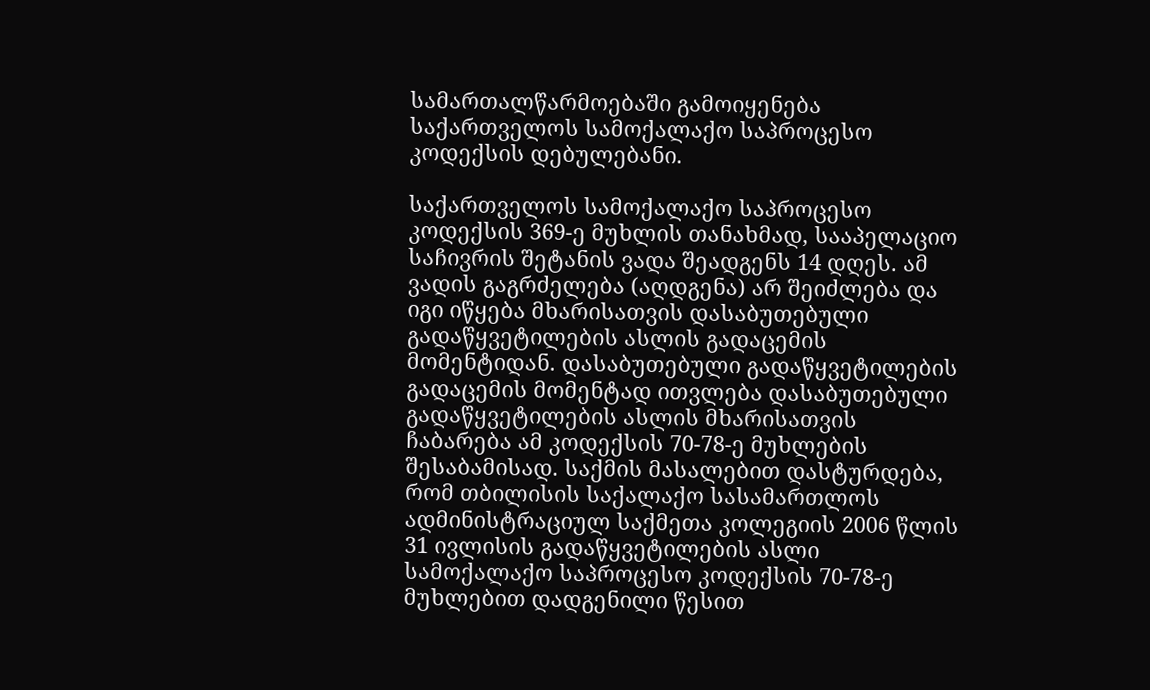სამართალწარმოებაში გამოიყენება საქართველოს სამოქალაქო საპროცესო კოდექსის დებულებანი.

საქართველოს სამოქალაქო საპროცესო კოდექსის 369-ე მუხლის თანახმად, სააპელაციო საჩივრის შეტანის ვადა შეადგენს 14 დღეს. ამ ვადის გაგრძელება (აღდგენა) არ შეიძლება და იგი იწყება მხარისათვის დასაბუთებული გადაწყვეტილების ასლის გადაცემის მომენტიდან. დასაბუთებული გადაწყვეტილების გადაცემის მომენტად ითვლება დასაბუთებული გადაწყვეტილების ასლის მხარისათვის ჩაბარება ამ კოდექსის 70-78-ე მუხლების შესაბამისად. საქმის მასალებით დასტურდება, რომ თბილისის საქალაქო სასამართლოს ადმინისტრაციულ საქმეთა კოლეგიის 2006 წლის 31 ივლისის გადაწყვეტილების ასლი სამოქალაქო საპროცესო კოდექსის 70-78-ე მუხლებით დადგენილი წესით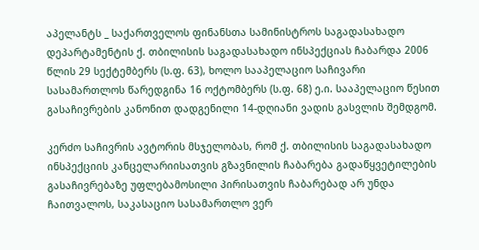აპელანტს _ საქართველოს ფინანსთა სამინისტროს საგადასახადო დეპარტამენტის ქ. თბილისის საგადასახადო ინსპექციას ჩაბარდა 2006 წლის 29 სექტემბერს (ს.ფ. 63), ხოლო სააპელაციო საჩივარი სასამართლოს წარედგინა 16 ოქტომბერს (ს.ფ. 68) ე.ი. სააპელაციო წესით გასაჩივრების კანონით დადგენილი 14-დღიანი ვადის გასვლის შემდგომ.

კერძო საჩივრის ავტორის მსჯელობას, რომ ქ. თბილისის საგადასახადო ინსპექციის კანცელარიისათვის გზავნილის ჩაბარება გადაწყვეტილების გასაჩივრებაზე უფლებამოსილი პირისათვის ჩაბარებად არ უნდა ჩაითვალოს, საკასაციო სასამართლო ვერ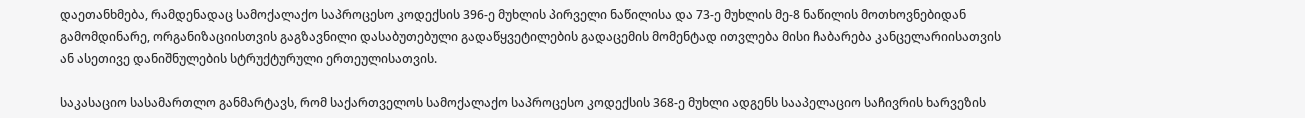დაეთანხმება, რამდენადაც სამოქალაქო საპროცესო კოდექსის 396-ე მუხლის პირველი ნაწილისა და 73-ე მუხლის მე-8 ნაწილის მოთხოვნებიდან გამომდინარე, ორგანიზაციისთვის გაგზავნილი დასაბუთებული გადაწყვეტილების გადაცემის მომენტად ითვლება მისი ჩაბარება კანცელარიისათვის ან ასეთივე დანიშნულების სტრუქტურული ერთეულისათვის.

საკასაციო სასამართლო განმარტავს, რომ საქართველოს სამოქალაქო საპროცესო კოდექსის 368-ე მუხლი ადგენს სააპელაციო საჩივრის ხარვეზის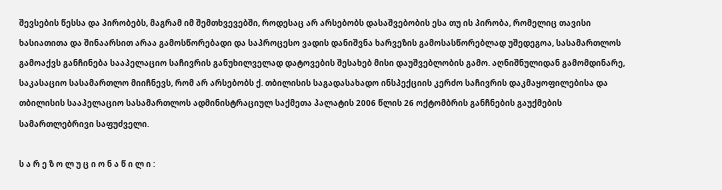შევსების წესსა და პირობებს, მაგრამ იმ შემთხვევებში, როდესაც არ არსებობს დასაშვებობის ესა თუ ის პირობა, რომელიც თავისი ხასიათითა და შინაარსით არაა გამოსწორებადი და საპროცესო ვადის დანიშვნა ხარვეზის გამოსასწორებლად უშედეგოა, სასამართლოს გამოაქვს განჩინება სააპელაციო საჩივრის განუხილველად დატოვების შესახებ მისი დაუშვებლობის გამო. აღნიშნულიდან გამომდინარე, საკასაციო სასამართლო მიიჩნევს, რომ არ არსებობს ქ. თბილისის საგადასახადო ინსპექციის კერძო საჩივრის დაკმაყოფილებისა და თბილისის სააპელაციო სასამართლოს ადმინისტრაციულ საქმეთა პალატის 2006 წლის 26 ოქტომბრის განჩნების გაუქმების სამართლებრივი საფუძველი.

ს ა რ ე ზ ო ლ უ ც ი ო ნ ა წ ი ლ ი :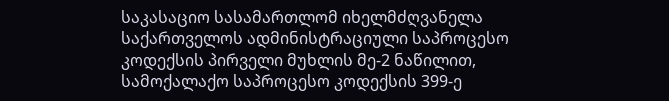საკასაციო სასამართლომ იხელმძღვანელა საქართველოს ადმინისტრაციული საპროცესო კოდექსის პირველი მუხლის მე-2 ნაწილით, სამოქალაქო საპროცესო კოდექსის 399-ე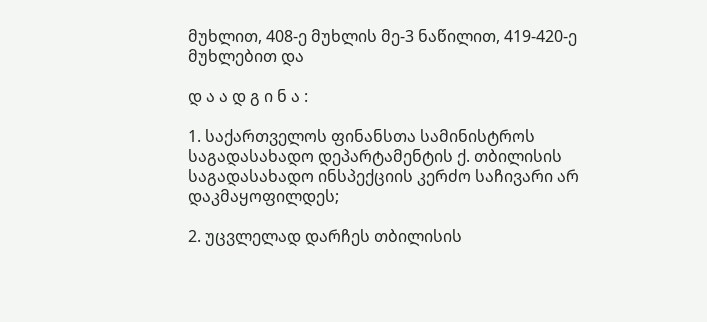მუხლით, 408-ე მუხლის მე-3 ნაწილით, 419-420-ე მუხლებით და

დ ა ა დ გ ი ნ ა :

1. საქართველოს ფინანსთა სამინისტროს საგადასახადო დეპარტამენტის ქ. თბილისის საგადასახადო ინსპექციის კერძო საჩივარი არ დაკმაყოფილდეს;

2. უცვლელად დარჩეს თბილისის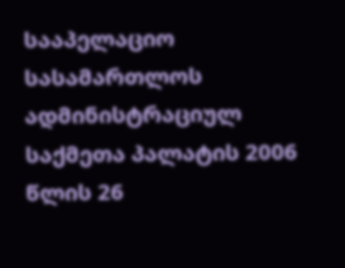სააპელაციო სასამართლოს ადმინისტრაციულ საქმეთა პალატის 2006 წლის 26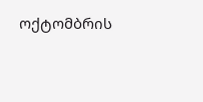ოქტომბრის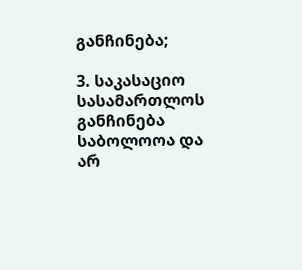განჩინება;

3. საკასაციო სასამართლოს განჩინება საბოლოოა და არ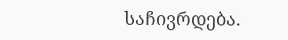საჩივრდება.